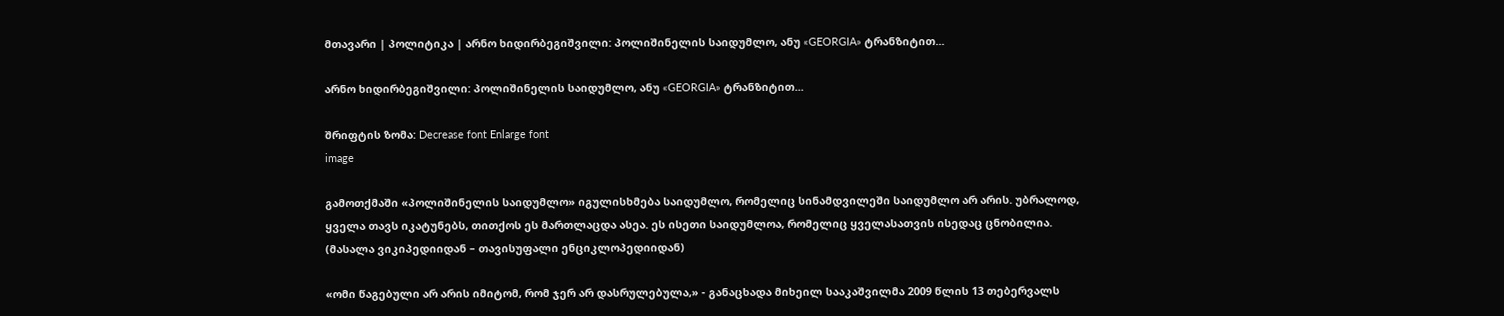მთავარი | პოლიტიკა | არნო ხიდირბეგიშვილი: პოლიშინელის საიდუმლო, ანუ «GEORGIA» ტრანზიტით...

არნო ხიდირბეგიშვილი: პოლიშინელის საიდუმლო, ანუ «GEORGIA» ტრანზიტით...

შრიფტის ზომა: Decrease font Enlarge font
image

გამოთქმაში «პოლიშინელის საიდუმლო» იგულისხმება საიდუმლო, რომელიც სინამდვილეში საიდუმლო არ არის. უბრალოდ, ყველა თავს იკატუნებს, თითქოს ეს მართლაცდა ასეა. ეს ისეთი საიდუმლოა, რომელიც ყველასათვის ისედაც ცნობილია. (მასალა ვიკიპედიიდან – თავისუფალი ენციკლოპედიიდან)

«ომი წაგებული არ არის იმიტომ, რომ ჯერ არ დასრულებულა,» - განაცხადა მიხეილ სააკაშვილმა 2009 წლის 13 თებერვალს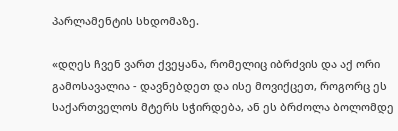პარლამენტის სხდომაზე.

«დღეს ჩვენ ვართ ქვეყანა, რომელიც იბრძვის და აქ ორი გამოსავალია - დავნებდეთ და ისე მოვიქცეთ, როგორც ეს საქართველოს მტერს სჭირდება, ან ეს ბრძოლა ბოლომდე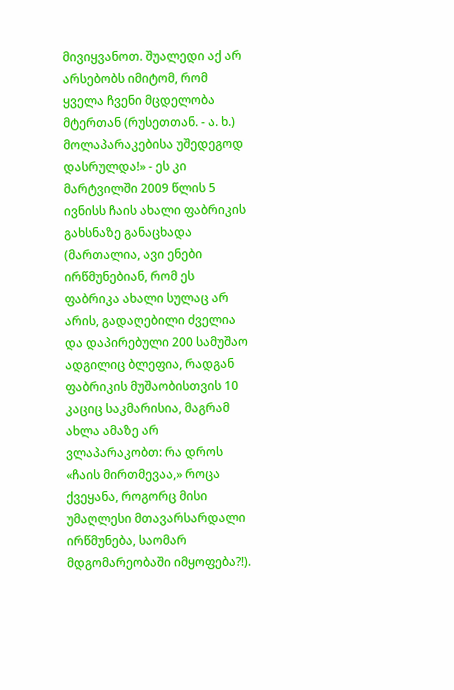მივიყვანოთ. შუალედი აქ არ არსებობს იმიტომ, რომ ყველა ჩვენი მცდელობა მტერთან (რუსეთთან. - ა. ხ.) მოლაპარაკებისა უშედეგოდ დასრულდა!» - ეს კი მარტვილში 2009 წლის 5 ივნისს ჩაის ახალი ფაბრიკის გახსნაზე განაცხადა (მართალია, ავი ენები ირწმუნებიან, რომ ეს ფაბრიკა ახალი სულაც არ არის, გადაღებილი ძველია და დაპირებული 200 სამუშაო ადგილიც ბლეფია, რადგან ფაბრიკის მუშაობისთვის 10 კაციც საკმარისია, მაგრამ ახლა ამაზე არ ვლაპარაკობთ: რა დროს «ჩაის მირთმევაა,» როცა ქვეყანა, როგორც მისი უმაღლესი მთავარსარდალი ირწმუნება, საომარ მდგომარეობაში იმყოფება?!).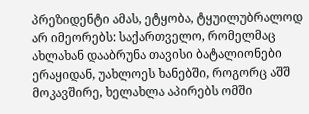პრეზიდენტი ამას, ეტყობა, ტყუილუბრალოდ არ იმეორებს: საქართველო, რომელმაც ახლახან დააბრუნა თავისი ბატალიონები ერაყიდან, უახლოეს ხანებში, როგორც აშშ მოკავშირე, ხელახლა აპირებს ომში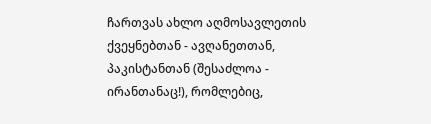ჩართვას ახლო აღმოსავლეთის ქვეყნებთან - ავღანეთთან, პაკისტანთან (შესაძლოა - ირანთანაც!), რომლებიც,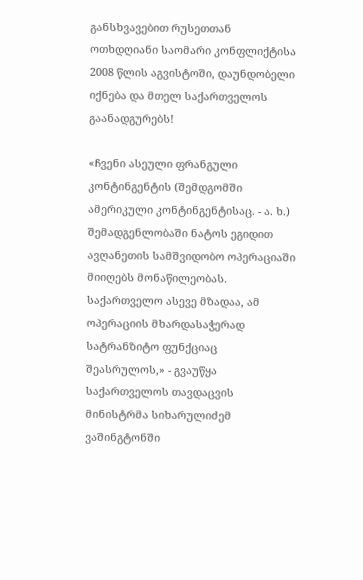განსხვავებით რუსეთთან ოთხდღიანი საომარი კონფლიქტისა 2008 წლის აგვისტოში, დაუნდობელი იქნება და მთელ საქართველოს გაანადგურებს!

«ჩვენი ასეული ფრანგული კონტინგენტის (შემდგომში ამერიკული კონტინგენტისაც. - ა. ხ.) შემადგენლობაში ნატოს ეგიდით ავღანეთის სამშვიდობო ოპერაციაში მიიღებს მონაწილეობას. საქართველო ასევე მზადაა, ამ ოპერაციის მხარდასაჭერად სატრანზიტო ფუნქციაც შეასრულოს,» - გვაუწყა საქართველოს თავდაცვის მინისტრმა სიხარულიძემ ვაშინგტონში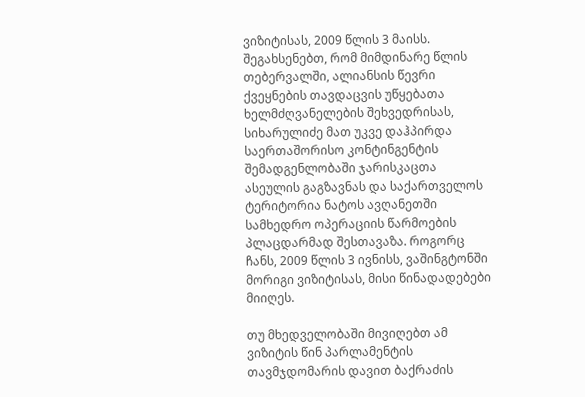ვიზიტისას, 2009 წლის 3 მაისს. შეგახსენებთ, რომ მიმდინარე წლის თებერვალში, ალიანსის წევრი ქვეყნების თავდაცვის უწყებათა ხელმძღვანელების შეხვედრისას, სიხარულიძე მათ უკვე დაჰპირდა საერთაშორისო კონტინგენტის შემადგენლობაში ჯარისკაცთა ასეულის გაგზავნას და საქართველოს ტერიტორია ნატოს ავღანეთში სამხედრო ოპერაციის წარმოების პლაცდარმად შესთავაზა. როგორც ჩანს, 2009 წლის 3 ივნისს, ვაშინგტონში მორიგი ვიზიტისას, მისი წინადადებები მიიღეს.

თუ მხედველობაში მივიღებთ ამ ვიზიტის წინ პარლამენტის თავმჯდომარის დავით ბაქრაძის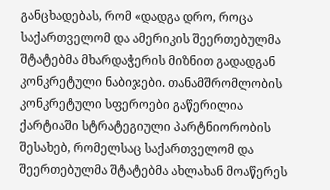განცხადებას, რომ «დადგა დრო, როცა საქართველომ და ამერიკის შეერთებულმა შტატებმა მხარდაჭერის მიზნით გადადგან კონკრეტული ნაბიჯები. თანამშრომლობის კონკრეტული სფეროები გაწერილია ქარტიაში სტრატეგიული პარტნიორობის შესახებ, რომელსაც საქართველომ და შეერთებულმა შტატებმა ახლახან მოაწერეს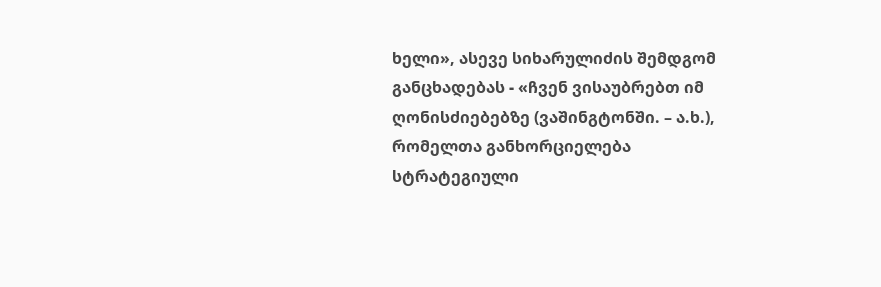ხელი», ასევე სიხარულიძის შემდგომ განცხადებას - «ჩვენ ვისაუბრებთ იმ ღონისძიებებზე (ვაშინგტონში. – ა.ხ.), რომელთა განხორციელება სტრატეგიული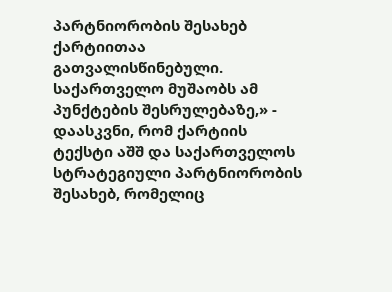პარტნიორობის შესახებ ქარტიითაა გათვალისწინებული. საქართველო მუშაობს ამ პუნქტების შესრულებაზე,» - დაასკვნი, რომ ქარტიის ტექსტი აშშ და საქართველოს სტრატეგიული პარტნიორობის შესახებ, რომელიც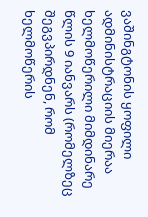ვაშინგტონის ყოფილი ადმინისტრაციის მიერაა ხელმოწერილი მიმდინარე წლის 9 იანვარს (რომელზეც შეგვპირდნენ, რომ ხელმოწერის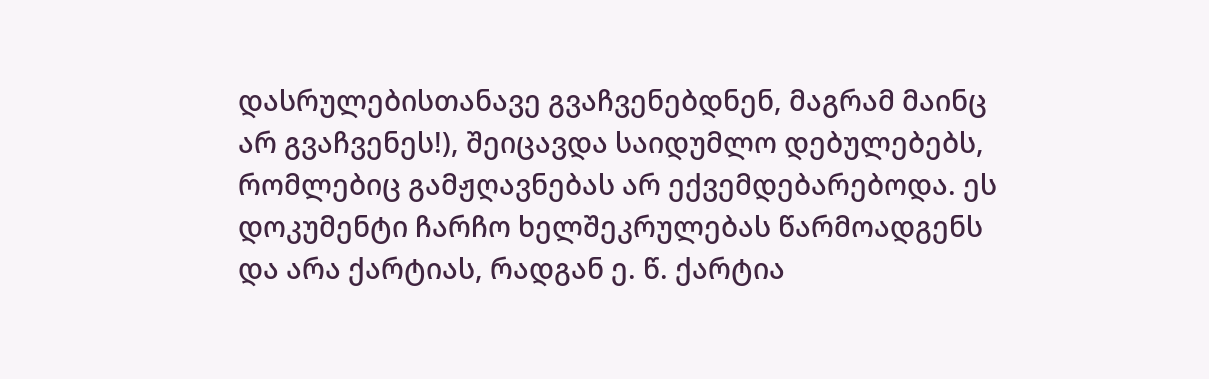დასრულებისთანავე გვაჩვენებდნენ, მაგრამ მაინც არ გვაჩვენეს!), შეიცავდა საიდუმლო დებულებებს, რომლებიც გამჟღავნებას არ ექვემდებარებოდა. ეს დოკუმენტი ჩარჩო ხელშეკრულებას წარმოადგენს და არა ქარტიას, რადგან ე. წ. ქარტია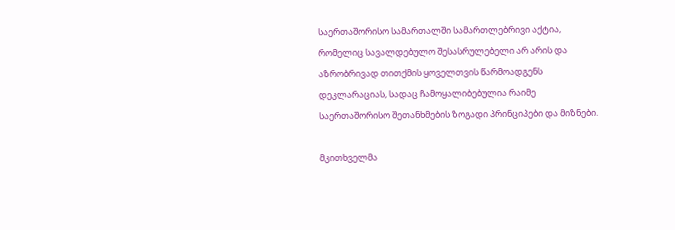საერთაშორისო სამართალში სამართლებრივი აქტია, რომელიც სავალდებულო შესასრულებელი არ არის და აზრობრივად თითქმის ყოველთვის წარმოადგენს დეკლარაციას, სადაც ჩამოყალიბებულია რაიმე საერთაშორისო შეთანხმების ზოგადი პრინციპები და მიზნები.

მკითხველმა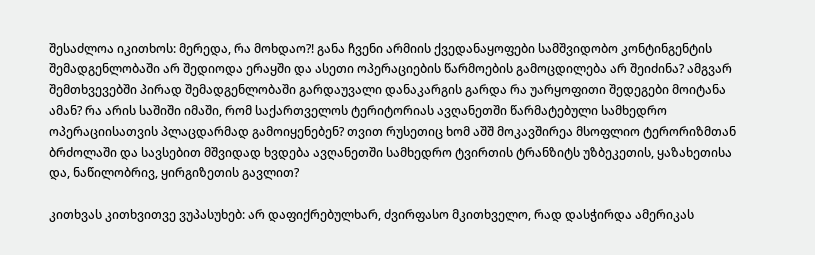შესაძლოა იკითხოს: მერედა, რა მოხდაო?! განა ჩვენი არმიის ქვედანაყოფები სამშვიდობო კონტინგენტის შემადგენლობაში არ შედიოდა ერაყში და ასეთი ოპერაციების წარმოების გამოცდილება არ შეიძინა? ამგვარ შემთხვევებში პირად შემადგენლობაში გარდაუვალი დანაკარგის გარდა რა უარყოფითი შედეგები მოიტანა ამან? რა არის საშიში იმაში, რომ საქართველოს ტერიტორიას ავღანეთში წარმატებული სამხედრო ოპერაციისათვის პლაცდარმად გამოიყენებენ? თვით რუსეთიც ხომ აშშ მოკავშირეა მსოფლიო ტერორიზმთან ბრძოლაში და სავსებით მშვიდად ხვდება ავღანეთში სამხედრო ტვირთის ტრანზიტს უზბეკეთის, ყაზახეთისა და, ნაწილობრივ, ყირგიზეთის გავლით?

კითხვას კითხვითვე ვუპასუხებ: არ დაფიქრებულხარ, ძვირფასო მკითხველო, რად დასჭირდა ამერიკას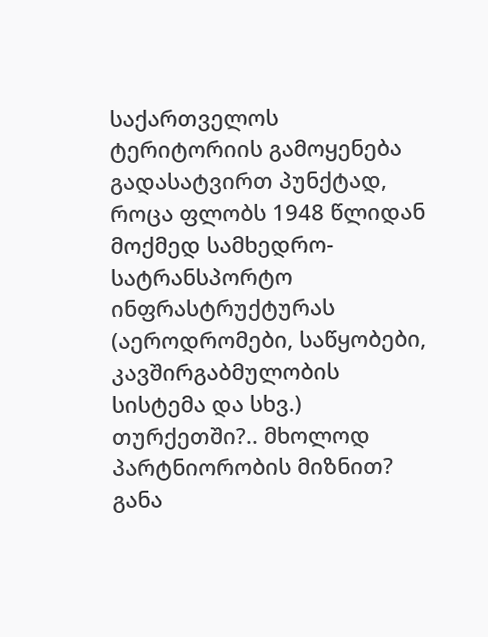საქართველოს ტერიტორიის გამოყენება გადასატვირთ პუნქტად, როცა ფლობს 1948 წლიდან მოქმედ სამხედრო-სატრანსპორტო ინფრასტრუქტურას (აეროდრომები, საწყობები, კავშირგაბმულობის სისტემა და სხვ.) თურქეთში?.. მხოლოდ პარტნიორობის მიზნით? განა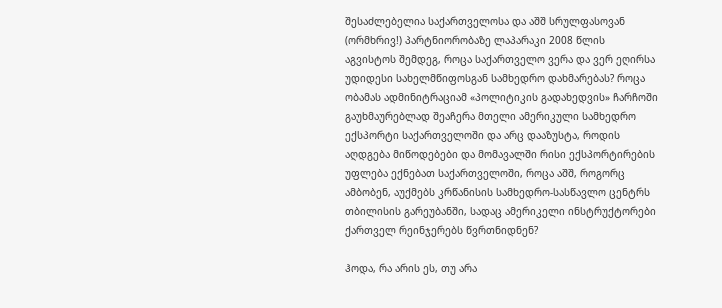შესაძლებელია საქართველოსა და აშშ სრულფასოვან (ორმხრივ!) პარტნიორობაზე ლაპარაკი 2008 წლის აგვისტოს შემდეგ, როცა საქართველო ვერა და ვერ ეღირსა უდიდესი სახელმწიფოსგან სამხედრო დახმარებას? როცა ობამას ადმინიტრაციამ «პოლიტიკის გადახედვის» ჩარჩოში გაუხმაურებლად შეაჩერა მთელი ამერიკული სამხედრო ექსპორტი საქართველოში და არც დააზუსტა, როდის აღდგება მიწოდებები და მომავალში რისი ექსპორტირების უფლება ექნებათ საქართველოში, როცა აშშ, როგორც ამბობენ, აუქმებს კრწანისის სამხედრო-სასწავლო ცენტრს თბილისის გარეუბანში, სადაც ამერიკელი ინსტრუქტორები ქართველ რეინჯერებს წვრთნიდნენ?

ჰოდა, რა არის ეს, თუ არა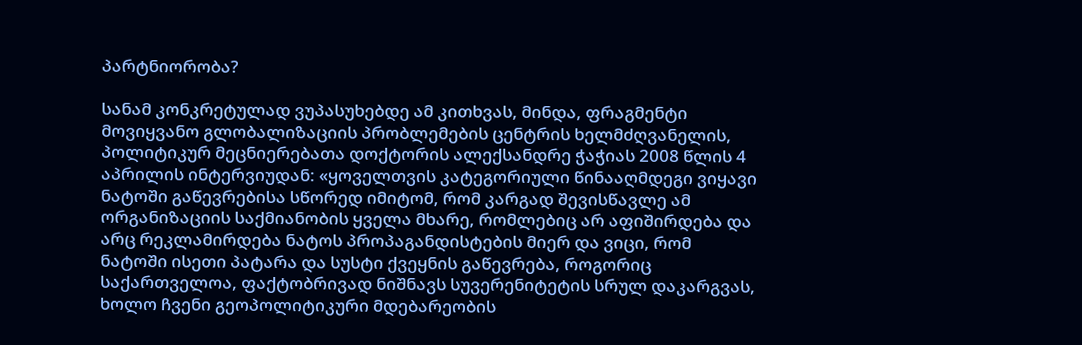პარტნიორობა?

სანამ კონკრეტულად ვუპასუხებდე ამ კითხვას, მინდა, ფრაგმენტი მოვიყვანო გლობალიზაციის პრობლემების ცენტრის ხელმძღვანელის, პოლიტიკურ მეცნიერებათა დოქტორის ალექსანდრე ჭაჭიას 2008 წლის 4 აპრილის ინტერვიუდან: «ყოველთვის კატეგორიული წინააღმდეგი ვიყავი ნატოში გაწევრებისა სწორედ იმიტომ, რომ კარგად შევისწავლე ამ ორგანიზაციის საქმიანობის ყველა მხარე, რომლებიც არ აფიშირდება და არც რეკლამირდება ნატოს პროპაგანდისტების მიერ და ვიცი, რომ ნატოში ისეთი პატარა და სუსტი ქვეყნის გაწევრება, როგორიც საქართველოა, ფაქტობრივად ნიშნავს სუვერენიტეტის სრულ დაკარგვას, ხოლო ჩვენი გეოპოლიტიკური მდებარეობის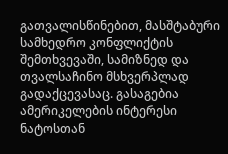გათვალისწინებით, მასშტაბური სამხედრო კონფლიქტის შემთხვევაში, სამიზნედ და თვალსაჩინო მსხვერპლად გადაქცევასაც. გასაგებია ამერიკელების ინტერესი ნატოსთან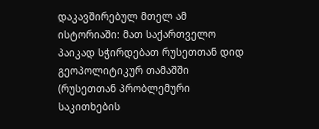დაკავშირებულ მთელ ამ ისტორიაში: მათ საქართველო პაიკად სჭირდებათ რუსეთთან დიდ გეოპოლიტიკურ თამაშში (რუსეთთან პრობლემური საკითხების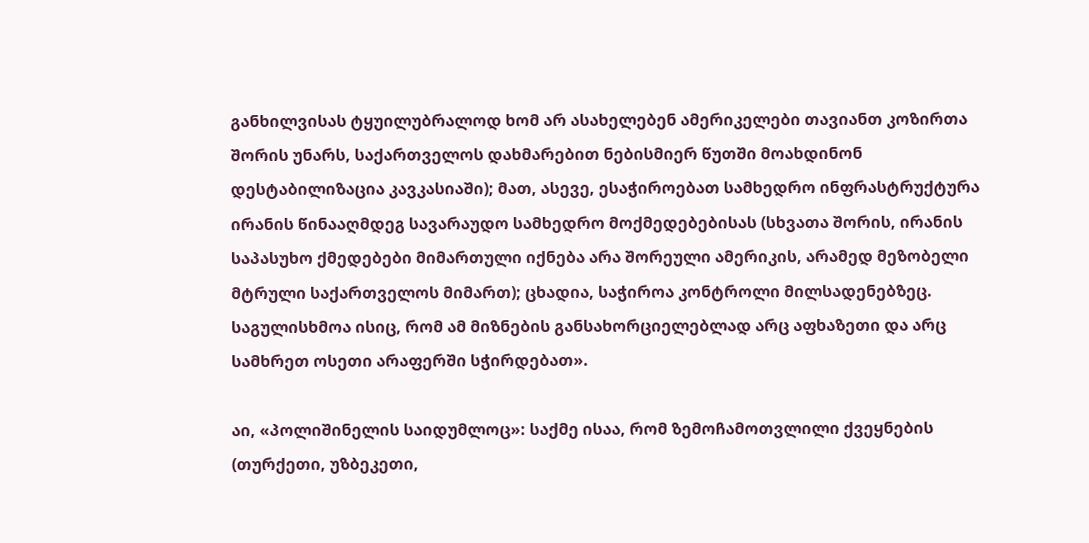განხილვისას ტყუილუბრალოდ ხომ არ ასახელებენ ამერიკელები თავიანთ კოზირთა შორის უნარს, საქართველოს დახმარებით ნებისმიერ წუთში მოახდინონ დესტაბილიზაცია კავკასიაში); მათ, ასევე, ესაჭიროებათ სამხედრო ინფრასტრუქტურა ირანის წინააღმდეგ სავარაუდო სამხედრო მოქმედებებისას (სხვათა შორის, ირანის საპასუხო ქმედებები მიმართული იქნება არა შორეული ამერიკის, არამედ მეზობელი მტრული საქართველოს მიმართ); ცხადია, საჭიროა კონტროლი მილსადენებზეც. საგულისხმოა ისიც, რომ ამ მიზნების განსახორციელებლად არც აფხაზეთი და არც სამხრეთ ოსეთი არაფერში სჭირდებათ».

აი, «პოლიშინელის საიდუმლოც»: საქმე ისაა, რომ ზემოჩამოთვლილი ქვეყნების (თურქეთი, უზბეკეთი,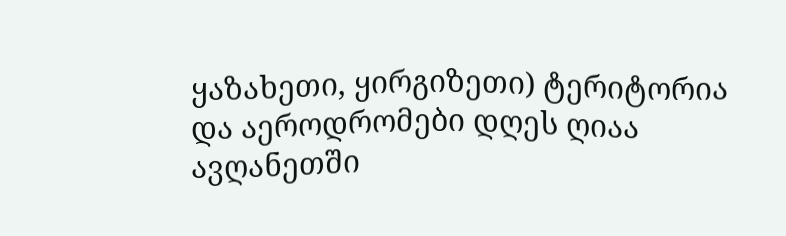ყაზახეთი, ყირგიზეთი) ტერიტორია და აეროდრომები დღეს ღიაა ავღანეთში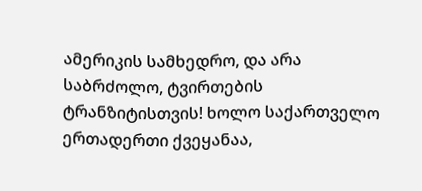ამერიკის სამხედრო, და არა საბრძოლო, ტვირთების ტრანზიტისთვის! ხოლო საქართველო ერთადერთი ქვეყანაა,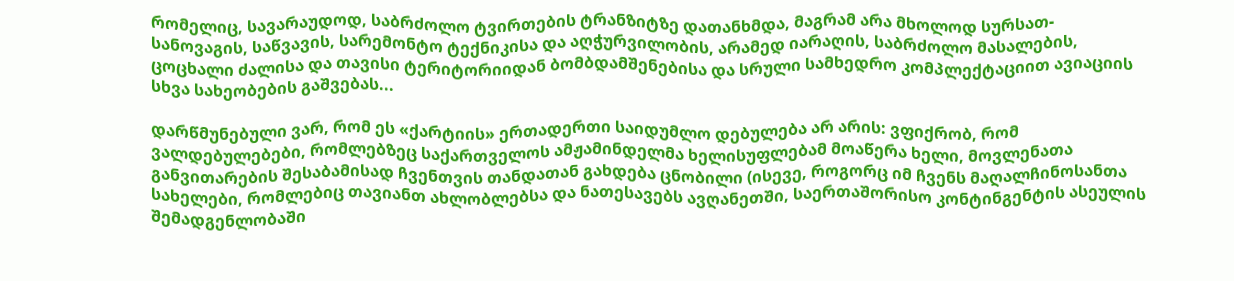რომელიც, სავარაუდოდ, საბრძოლო ტვირთების ტრანზიტზე დათანხმდა, მაგრამ არა მხოლოდ სურსათ-სანოვაგის, საწვავის, სარემონტო ტექნიკისა და აღჭურვილობის, არამედ იარაღის, საბრძოლო მასალების, ცოცხალი ძალისა და თავისი ტერიტორიიდან ბომბდამშენებისა და სრული სამხედრო კომპლექტაციით ავიაციის სხვა სახეობების გაშვებას...

დარწმუნებული ვარ, რომ ეს «ქარტიის» ერთადერთი საიდუმლო დებულება არ არის: ვფიქრობ, რომ ვალდებულებები, რომლებზეც საქართველოს ამჟამინდელმა ხელისუფლებამ მოაწერა ხელი, მოვლენათა განვითარების შესაბამისად ჩვენთვის თანდათან გახდება ცნობილი (ისევე, როგორც იმ ჩვენს მაღალჩინოსანთა სახელები, რომლებიც თავიანთ ახლობლებსა და ნათესავებს ავღანეთში, საერთაშორისო კონტინგენტის ასეულის შემადგენლობაში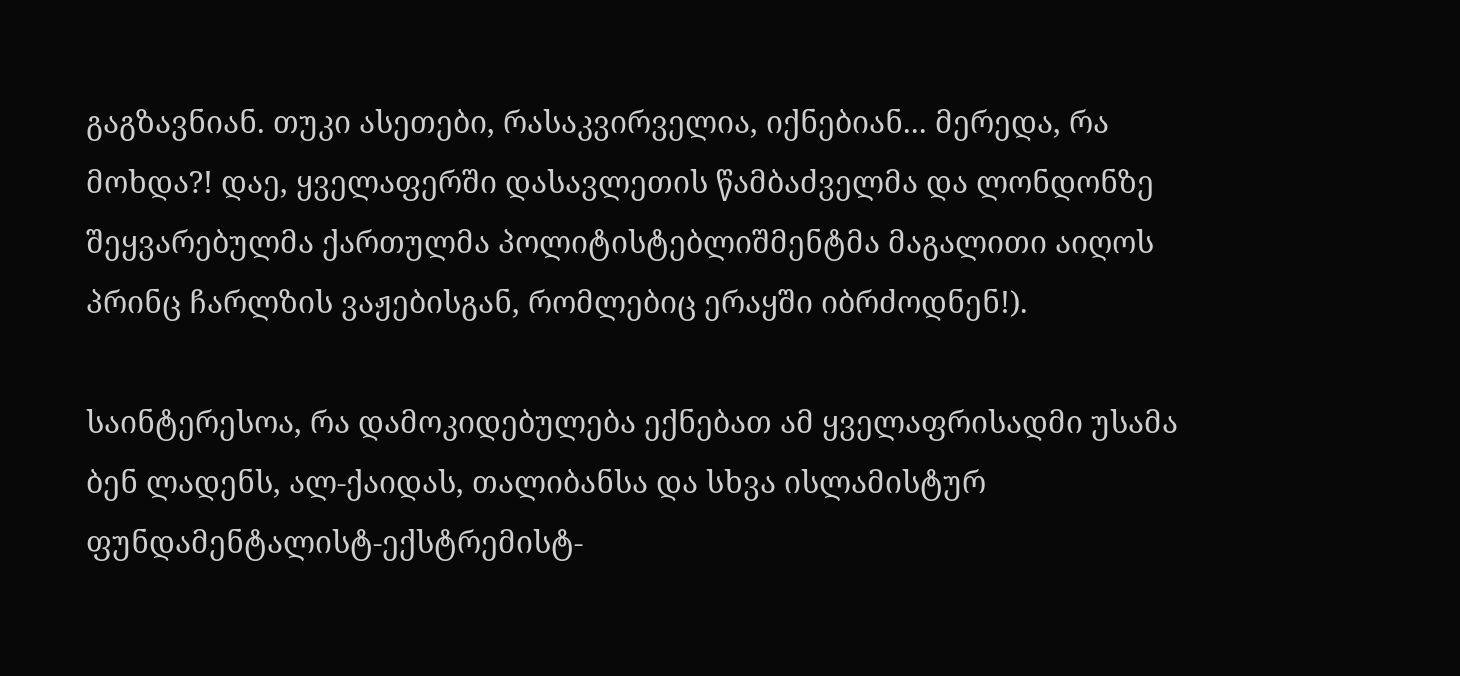გაგზავნიან. თუკი ასეთები, რასაკვირველია, იქნებიან... მერედა, რა მოხდა?! დაე, ყველაფერში დასავლეთის წამბაძველმა და ლონდონზე შეყვარებულმა ქართულმა პოლიტისტებლიშმენტმა მაგალითი აიღოს პრინც ჩარლზის ვაჟებისგან, რომლებიც ერაყში იბრძოდნენ!).

საინტერესოა, რა დამოკიდებულება ექნებათ ამ ყველაფრისადმი უსამა ბენ ლადენს, ალ-ქაიდას, თალიბანსა და სხვა ისლამისტურ ფუნდამენტალისტ-ექსტრემისტ-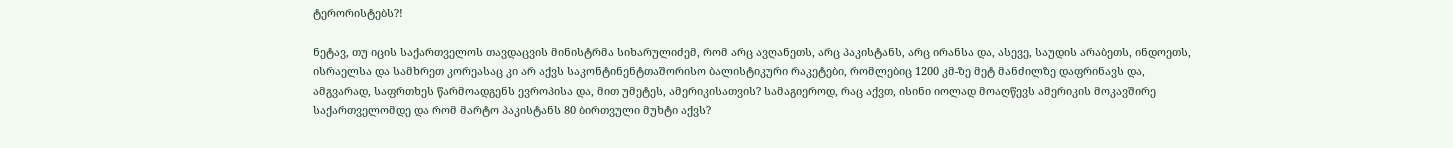ტერორისტებს?!

ნეტავ, თუ იცის საქართველოს თავდაცვის მინისტრმა სიხარულიძემ, რომ არც ავღანეთს, არც პაკისტანს, არც ირანსა და, ასევე, საუდის არაბეთს, ინდოეთს, ისრაელსა და სამხრეთ კორეასაც კი არ აქვს საკონტინენტთაშორისო ბალისტიკური რაკეტები, რომლებიც 1200 კმ-ზე მეტ მანძილზე დაფრინავს და, ამგვარად, საფრთხეს წარმოადგენს ევროპისა და, მით უმეტეს, ამერიკისათვის? სამაგიეროდ, რაც აქვთ, ისინი იოლად მოაღწევს ამერიკის მოკავშირე საქართველომდე და რომ მარტო პაკისტანს 80 ბირთვული მუხტი აქვს?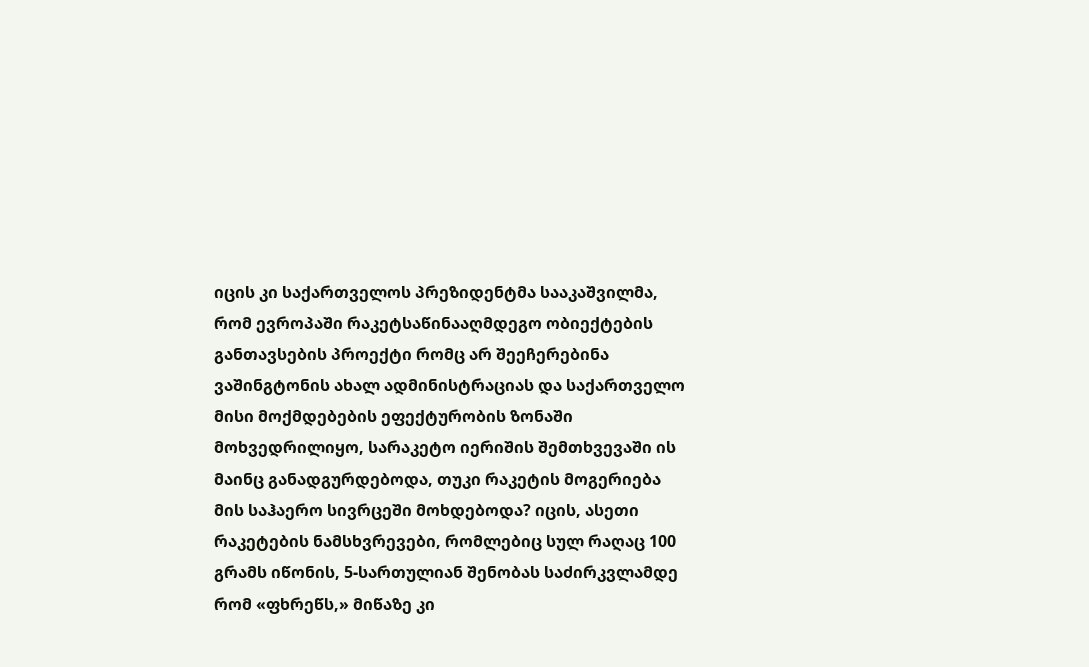იცის კი საქართველოს პრეზიდენტმა სააკაშვილმა, რომ ევროპაში რაკეტსაწინააღმდეგო ობიექტების განთავსების პროექტი რომც არ შეეჩერებინა ვაშინგტონის ახალ ადმინისტრაციას და საქართველო მისი მოქმდებების ეფექტურობის ზონაში მოხვედრილიყო, სარაკეტო იერიშის შემთხვევაში ის მაინც განადგურდებოდა, თუკი რაკეტის მოგერიება მის საჰაერო სივრცეში მოხდებოდა? იცის, ასეთი რაკეტების ნამსხვრევები, რომლებიც სულ რაღაც 100 გრამს იწონის, 5-სართულიან შენობას საძირკვლამდე რომ «ფხრეწს,» მიწაზე კი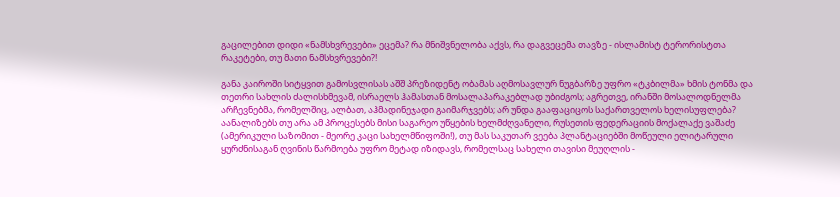გაცილებით დიდი «ნამსხვრევები» ეცემა? რა მნიშვნელობა აქვს, რა დაგვეცემა თავზე - ისლამისტ ტერორისტთა რაკეტები, თუ მათი ნამსხვრევები?!

განა კაიროში სიტყვით გამოსვლისას აშშ პრეზიდენტ ობამას აღმოსავლურ ნუგბარზე უფრო «ტკბილმა» ხმის ტონმა და თეთრი სახლის ძალისხმევამ, ისრაელს ჰამასთან მოსალაპარაკებლად უბიძგოს; აგრეთვე, ირანში მოსალოდნელმა არჩევნებმა, რომელშიც, ალბათ, აჰმადინეჯადი გაიმარჯვებს; არ უნდა გააფაციცოს საქართველოს ხელისუფლება? აანალიზებს თუ არა ამ პროცესებს მისი საგარეო უწყების ხელმძღვანელი, რუსეთის ფედერაციის მოქალაქე ვაშაძე (ამერიკული საზომით - მეორე კაცი სახელმწიფოში!), თუ მას საკუთარ ვეება პლანტაციებში მოწეული ელიტარული ყურძნისაგან ღვინის წარმოება უფრო მეტად იზიდავს, რომელსაც სახელი თავისი მეუღლის -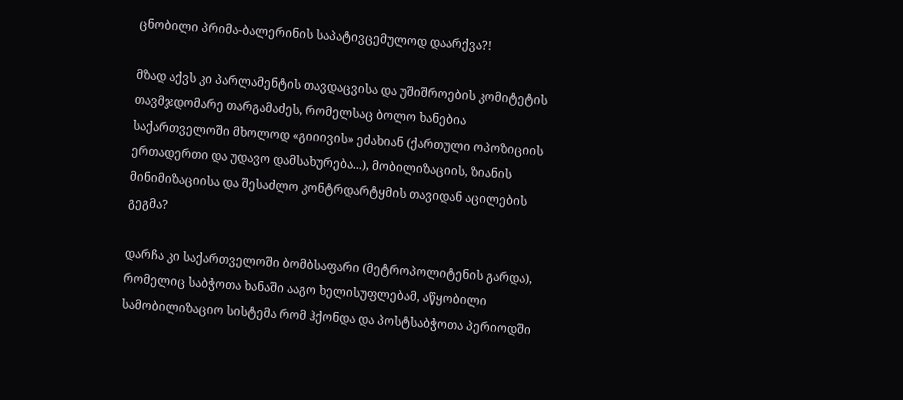ცნობილი პრიმა-ბალერინის საპატივცემულოდ დაარქვა?!

მზად აქვს კი პარლამენტის თავდაცვისა და უშიშროების კომიტეტის თავმჯდომარე თარგამაძეს, რომელსაც ბოლო ხანებია საქართველოში მხოლოდ «გიიივის» ეძახიან (ქართული ოპოზიციის ერთადერთი და უდავო დამსახურება...), მობილიზაციის, ზიანის მინიმიზაციისა და შესაძლო კონტრდარტყმის თავიდან აცილების გეგმა?

დარჩა კი საქართველოში ბომბსაფარი (მეტროპოლიტენის გარდა), რომელიც საბჭოთა ხანაში ააგო ხელისუფლებამ, აწყობილი სამობილიზაციო სისტემა რომ ჰქონდა და პოსტსაბჭოთა პერიოდში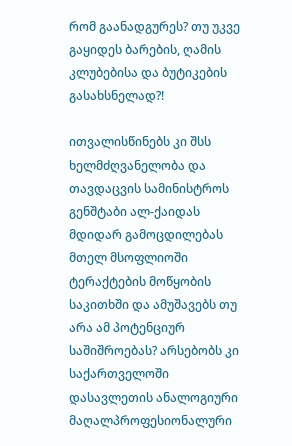რომ გაანადგურეს? თუ უკვე გაყიდეს ბარების, ღამის კლუბებისა და ბუტიკების გასახსნელად?!

ითვალისწინებს კი შსს ხელმძღვანელობა და თავდაცვის სამინისტროს გენშტაბი ალ-ქაიდას მდიდარ გამოცდილებას მთელ მსოფლიოში ტერაქტების მოწყობის საკითხში და ამუშავებს თუ არა ამ პოტენციურ საშიშროებას? არსებობს კი საქართველოში დასავლეთის ანალოგიური მაღალპროფესიონალური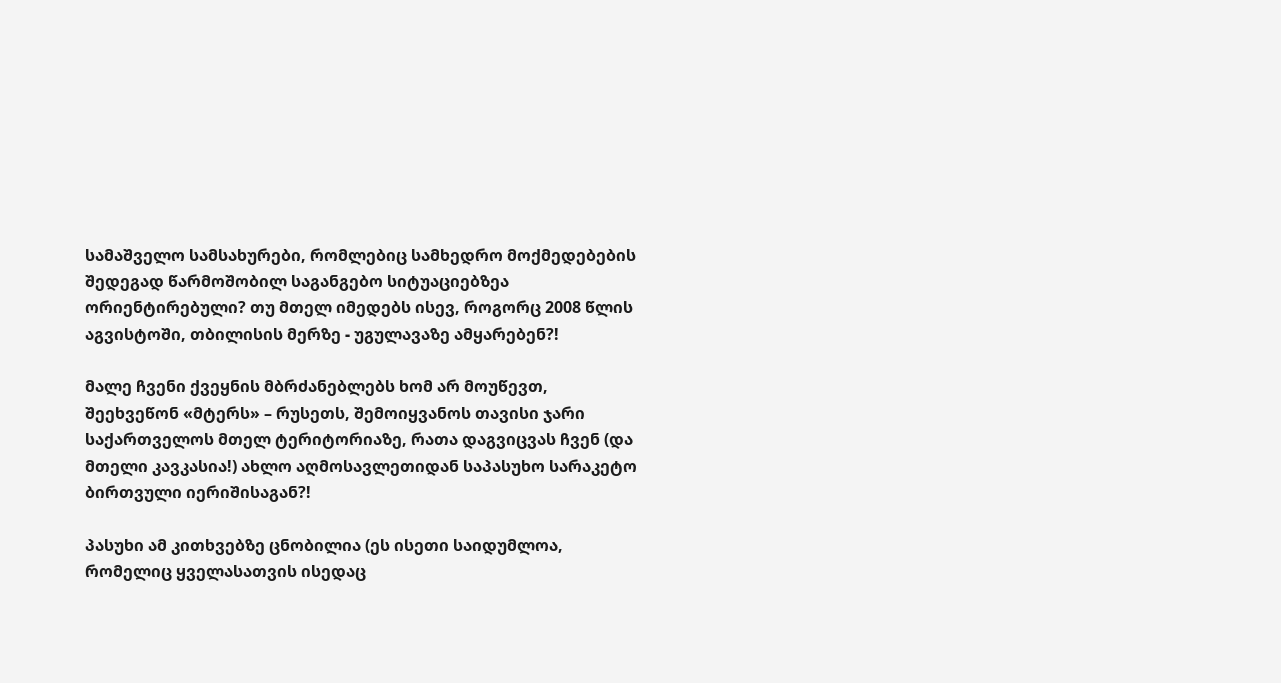სამაშველო სამსახურები, რომლებიც სამხედრო მოქმედებების შედეგად წარმოშობილ საგანგებო სიტუაციებზეა ორიენტირებული? თუ მთელ იმედებს ისევ, როგორც 2008 წლის აგვისტოში, თბილისის მერზე - უგულავაზე ამყარებენ?!

მალე ჩვენი ქვეყნის მბრძანებლებს ხომ არ მოუწევთ, შეეხვეწონ «მტერს» – რუსეთს, შემოიყვანოს თავისი ჯარი საქართველოს მთელ ტერიტორიაზე, რათა დაგვიცვას ჩვენ (და მთელი კავკასია!) ახლო აღმოსავლეთიდან საპასუხო სარაკეტო ბირთვული იერიშისაგან?!

პასუხი ამ კითხვებზე ცნობილია (ეს ისეთი საიდუმლოა, რომელიც ყველასათვის ისედაც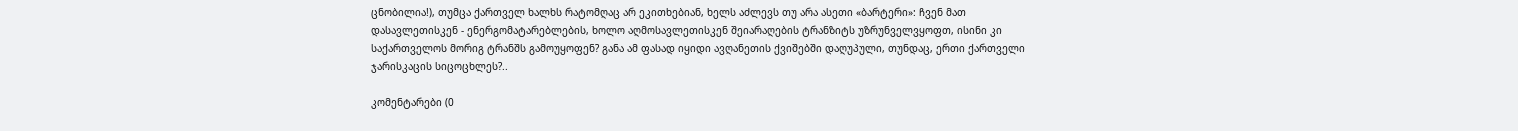ცნობილია!), თუმცა ქართველ ხალხს რატომღაც არ ეკითხებიან, ხელს აძლევს თუ არა ასეთი «ბარტერი»: ჩვენ მათ დასავლეთისკენ - ენერგომატარებლების, ხოლო აღმოსავლეთისკენ შეიარაღების ტრანზიტს უზრუნველვყოფთ, ისინი კი საქართველოს მორიგ ტრანშს გამოუყოფენ? განა ამ ფასად იყიდი ავღანეთის ქვიშებში დაღუპული, თუნდაც, ერთი ქართველი ჯარისკაცის სიცოცხლეს?..

კომენტარები (0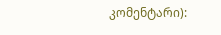კომენტარი):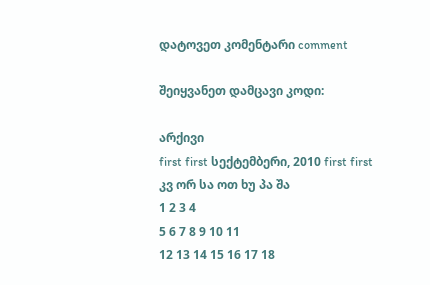დატოვეთ კომენტარი comment

შეიყვანეთ დამცავი კოდი:

არქივი
first first სექტემბერი, 2010 first first
კვ ორ სა ოთ ხუ პა შა
1 2 3 4
5 6 7 8 9 10 11
12 13 14 15 16 17 18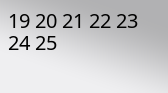19 20 21 22 23 24 25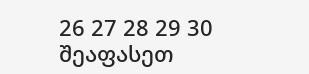26 27 28 29 30
შეაფასეთ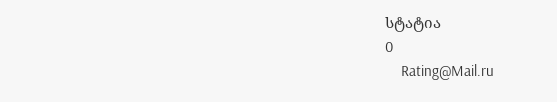სტატია
0
    Rating@Mail.ru